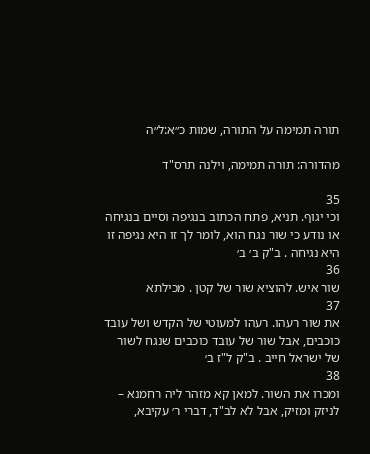תורה תמימה על התורה, שמות כ״א:ל״ה

מהדורה: תורה תמימה, וילנה תרס"ד

35
וכי יגוף. תניא, פתח הכתוב בנגיפה וסיים בנגיחה או נודע כי שור נגח הוא, לומר לך זו היא נגיפה זו היא נגיחה . ב"ק ב׳ ב׳
36
שור איש. להוציא שור של קטן . מכילתא
37
את שור רעהו. רעהו למעוטי של הקדש ושל עובד כוכבים, אבל שור של עובד כוכבים שנגח לשור של ישראל חייב . ב"ק ל"ז ב׳
38
ומכרו את השור. למאן קא מזהר ליה רחמנא – לניזק ומזיק, אבל לא לב"ד, דברי ר׳ עקיבא,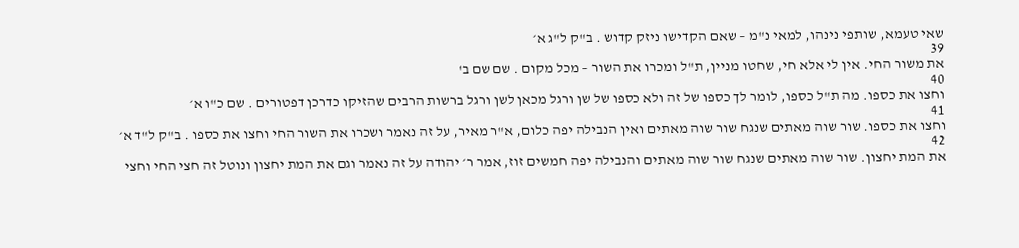שאי טעמא, שותפי נינהו, למאי נ"מ – שאם הקדישו ניזק קדוש . ב"ק ל"ג א׳
39
את משור החי. אין לי אלא חי, שחטו מניין, ת"ל ומכרו את השור – מכל מקום . שם שם ב'
40
וחצו את כספו. מה ת"ל כספו, לומר לך כספו של זה ולא כספו של שן ורגל מכאן לשן ורגל ברשות הרבים שהזיקו כדרכן דפטורים . שם כ"ו א׳
41
וחצו את כספו. שור שוה מאתים שנגח שור שוה מאתים ואין הנבילה יפה כלום, א"ר מאיר, על זה נאמר ושכרו את השור החי וחצו את כספו . ב"ק ל"ד א׳
42
את המת יחצון. שור שוה מאתים שנגח שור שוה מאתים והנבילה יפה חמשים זוז, אמר ר׳ יהודה על זה נאמר וגם את המת יחצון ונוטל זה חצי החי וחצי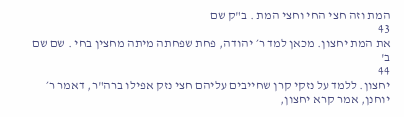המת וזה חצי החי וחצי המת . ב"ק שם
43
את המת יחצון. מכאן למד ר׳ יהודה, פחת שפחתה מיתה מחצין בחי . שם שם ב'
44
יחצון. ללמד על נזקי קרן שחייבים עליהם חצי נזק אפילו ברה"ר, דאמר ר׳ יוחנן, אמר קרא יחצון,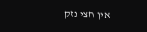אין חצי נזק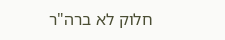חלוק לא ברה"ר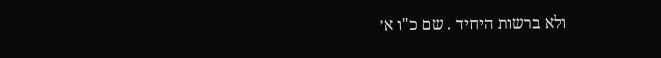ולא ברשות היחיד . שם כ"ו א׳